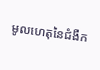មូលហេតុនៃជំងឺក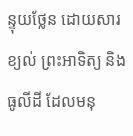ន្ទុយថ្លែន ដោយសារខ្យល់ ព្រះអាទិត្យ និងធូលីដី ដែលមនុ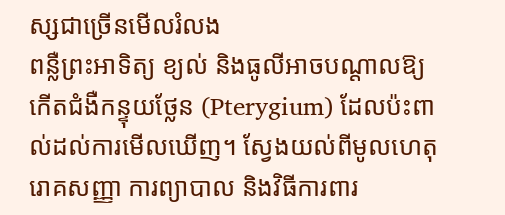ស្សជាច្រើនមើលរំលង
ពន្លឺព្រះអាទិត្យ ខ្យល់ និងធូលីអាចបណ្តាលឱ្យកើតជំងឺកន្ទុយថ្លែន (Pterygium) ដែលប៉ះពាល់ដល់ការមើលឃើញ។ ស្វែងយល់ពីមូលហេតុ រោគសញ្ញា ការព្យាបាល និងវិធីការពារ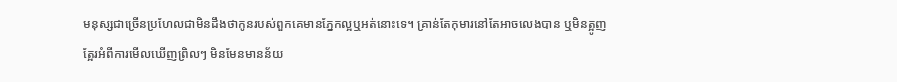មនុស្សជាច្រើនប្រហែលជាមិនដឹងថាកូនរបស់ពួកគេមានភ្នែកល្អឬអត់នោះទេ។ គ្រាន់តែកុមារនៅតែអាចលេងបាន ឬមិនត្អូញត្អែរអំពីការមើលឃើញព្រិលៗ មិនមែនមានន័យ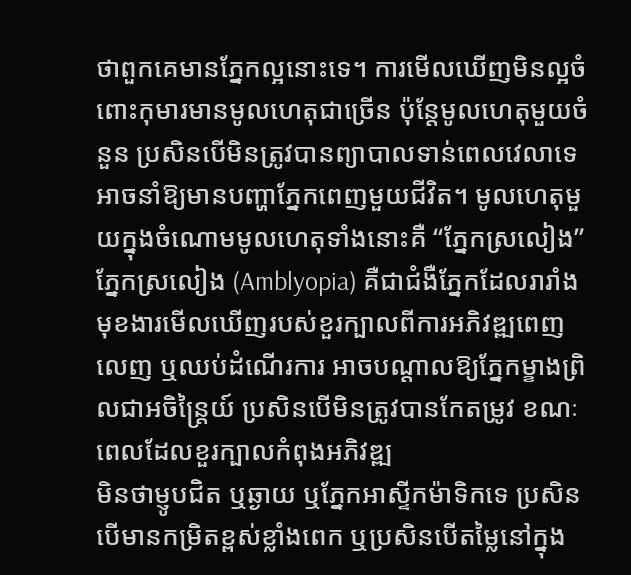ថាពួកគេមានភ្នែកល្អនោះទេ។ ការមើលឃើញមិនល្អចំពោះកុមារមានមូលហេតុជាច្រើន ប៉ុន្តែមូលហេតុមួយចំនួន ប្រសិនបើមិនត្រូវបានព្យាបាលទាន់ពេលវេលាទេ អាចនាំឱ្យមានបញ្ហាភ្នែកពេញមួយជីវិត។ មូលហេតុមួយក្នុងចំណោមមូលហេតុទាំងនោះគឺ “ភ្នែកស្រលៀង”
ភ្នែកស្រលៀង (Amblyopia) គឺជាជំងឺភ្នែកដែលរារាំងមុខងារមើលឃើញរបស់ខួរក្បាលពីការអភិវឌ្ឍពេញលេញ ឬឈប់ដំណើរការ អាចបណ្តាលឱ្យភ្នែកម្ខាងព្រិលជាអចិន្ត្រៃយ៍ ប្រសិនបើមិនត្រូវបានកែតម្រូវ ខណៈពេលដែលខួរក្បាលកំពុងអភិវឌ្ឍ
មិនថាម្ញូបជិត ឬឆ្ងាយ ឬភ្នែកអាស្ទីកម៉ាទិកទេ ប្រសិនបើមានកម្រិតខ្ពស់ខ្លាំងពេក ឬប្រសិនបើតម្លៃនៅក្នុង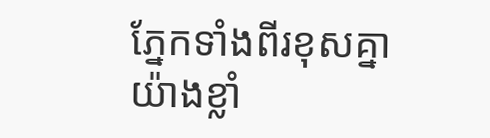ភ្នែកទាំងពីរខុសគ្នាយ៉ាងខ្លាំ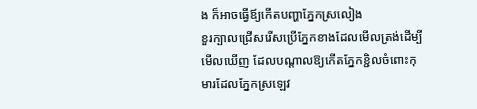ង ក៏អាចធ្វើឪ្យកើតបញ្ហាភ្នែកស្រលៀង
ខួរក្បាលជ្រើសរើសប្រើភ្នែកខាងដែលមើលត្រង់ដើម្បីមើលឃើញ ដែលបណ្តាលឱ្យកើតភ្នែកខ្ជិលចំពោះកុមារដែលភ្នែកស្រឡេវ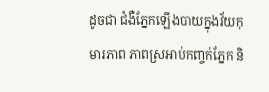ដូចជា ជំងឺភ្នែកឡើងបាយក្នុងវ័យកុមារភាព ភាពស្រអាប់កញ្ចក់ភ្នែក និ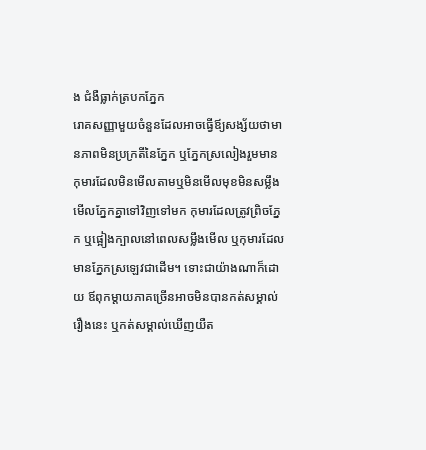ង ជំងឺធ្លាក់ត្របកភ្នែក
រោគសញ្ញាមួយចំនួនដែលអាចធ្វើឪ្យសង្ស័យថាមានភាពមិនប្រក្រតីនៃភ្នែក ឬភ្នែកស្រលៀងរួមមាន កុមារដែលមិនមើលតាមឬមិនមើលមុខមិនសម្លឹងមើលភ្នែកគ្នាទៅវិញទៅមក កុមារដែលត្រូវព្រិចភ្នែក ឬផ្អៀងក្បាលនៅពេលសម្លឹងមើល ឬកុមារដែលមានភ្នែកស្រឡេវជាដើម។ ទោះជាយ៉ាងណាក៏ដោយ ឪពុកម្តាយភាគច្រើនអាចមិនបានកត់សម្គាល់រឿងនេះ ឬកត់សម្គាល់ឃើញយឺត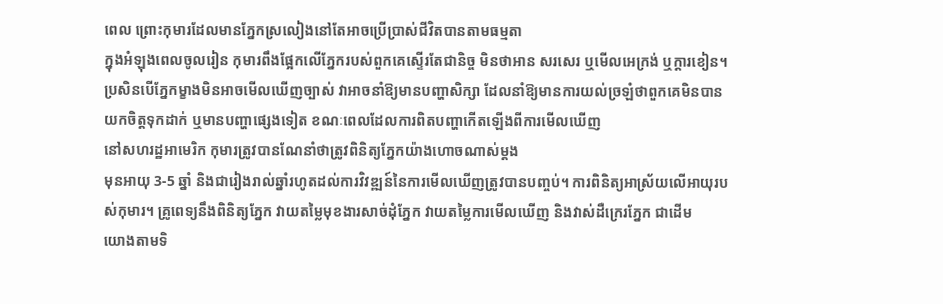ពេល ព្រោះកុមារដែលមានភ្នែកស្រលៀងនៅតែអាចប្រើប្រាស់ជីវិតបានតាមធម្មតា
ក្នុងអំឡុងពេលចូលរៀន កុមារពឹងផ្អែកលើភ្នែករបស់ពួកគេស្ទើរតែជានិច្ច មិនថាអាន សរសេរ ឬមើលអេក្រង់ ឬក្តារខៀន។ ប្រសិនបើភ្នែកម្ខាងមិនអាចមើលឃើញច្បាស់ វាអាចនាំឱ្យមានបញ្ហាសិក្សា ដែលនាំឱ្យមានការយល់ច្រឡំថាពួកគេមិនបានយកចិត្តទុកដាក់ ឬមានបញ្ហាផ្សេងទៀត ខណៈពេលដែលការពិតបញ្ហាកើតឡើងពីការមើលឃើញ
នៅសហរដ្ឋអាមេរិក កុមារត្រូវបានណែនាំថាត្រូវពិនិត្យភ្នែកយ៉ាងហោចណាស់ម្តង
មុនអាយុ 3-5 ឆ្នាំ និងជារៀងរាល់ឆ្នាំរហូតដល់ការវិវឌ្ឍន៍នៃការមើលឃើញត្រូវបានបញ្ចប់។ ការពិនិត្យអាស្រ័យលើអាយុរបស់កុមារ។ គ្រូពេទ្យនឹងពិនិត្យភ្នែក វាយតម្លៃមុខងារសាច់ដុំភ្នែក វាយតម្លៃការមើលឃើញ និងវាស់ដឺក្រេរភ្នែក ជាដើម
យោងតាមទិ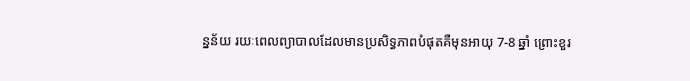ន្នន័យ រយៈពេលព្យាបាលដែលមានប្រសិទ្ធភាពបំផុតគឺមុនអាយុ 7-8 ឆ្នាំ ព្រោះខួរ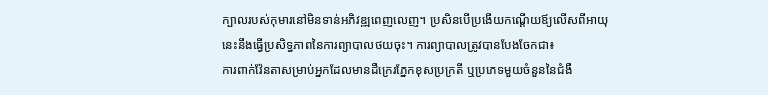ក្បាលរបស់កុមារនៅមិនទាន់អភិវឌ្ឍពេញលេញ។ ប្រសិនបើប្រងើយកណ្ដើយឪ្យលើសពីអាយុនេះនឹងធ្វើប្រសិទ្ធភាពនៃការព្យាបាលថយចុះ។ ការព្យាបាលត្រូវបានបែងចែកជា៖
ការពាក់វ៉ែនតាសម្រាប់អ្នកដែលមានដឺក្រេរភ្នែកខុសប្រក្រតី ឬប្រភេទមួយចំនួននៃជំងឺ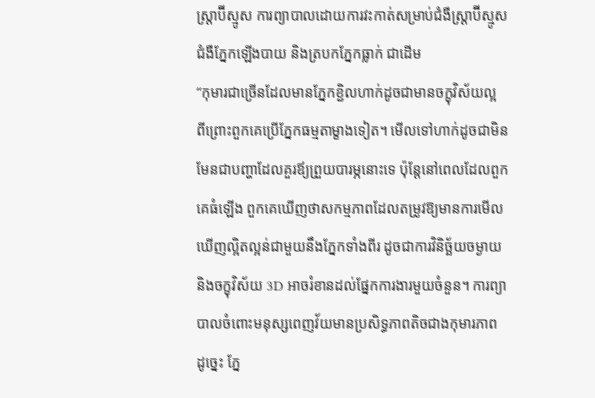ស្ត្រាប៊ីស្មូស ការព្យាបាលដោយការវះកាត់សម្រាប់ជំងឺស្ត្រាប៊ីស្មូស ជំងឺភ្នែកឡើងបាយ និងត្របកភ្នែកធ្លាក់ ជាដើម
“កុមារជាច្រើនដែលមានភ្នែកខ្ជិលហាក់ដូចជាមានចក្ខុវិស័យល្អ ពីព្រោះពួកគេប្រើភ្នែកធម្មតាម្ខាងទៀត។ មើលទៅហាក់ដូចជាមិនមែនជាបញ្ហាដែលគួរឪ្យព្រួយបារម្ភនោះទេ ប៉ុន្តែនៅពេលដែលពួកគេធំឡើង ពួកគេឃើញថាសកម្មភាពដែលតម្រូវឱ្យមានការមើលឃើញល្អិតល្អន់ជាមួយនឹងភ្នែកទាំងពីរ ដូចជាការវិនិច្ឆ័យចម្ងាយ និងចក្ខុវិស័យ 3D អាចរំខានដល់ផ្នែកការងារមួយចំនួន។ ការព្យាបាលចំពោះមនុស្សពេញវ័យមានប្រសិទ្ធភាពតិចជាងកុមារភាព ដូច្នេះ ភ្នែ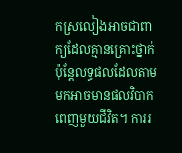កស្រលៀងអាចជាពាក្យដែលគ្មានគ្រោះថ្នាក់ ប៉ុន្ដែលទ្ធផលដែលតាមមកអាចមានផលវិបាកពេញមួយជីវិត។ ការរ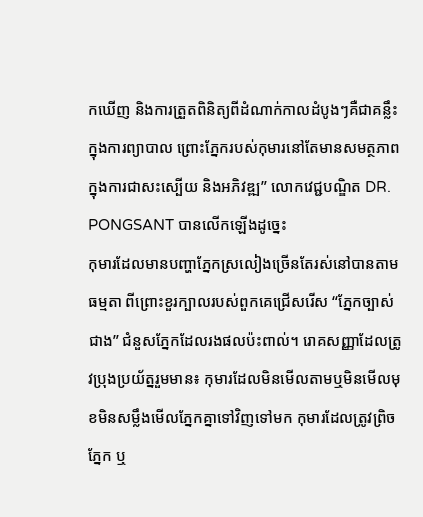កឃើញ និងការត្រួតពិនិត្យពីដំណាក់កាលដំបូងៗគឺជាគន្លឹះក្នុងការព្យាបាល ព្រោះភ្នែករបស់កុមារនៅតែមានសមត្ថភាពក្នុងការជាសះស្បើយ និងអភិវឌ្ឍ” លោកវេជ្ជបណ្ឌិត DR. PONGSANT បានលើកឡើងដូច្នេះ
កុមារដែលមានបញ្ហាភ្នែកស្រលៀងច្រើនតែរស់នៅបានតាមធម្មតា ពីព្រោះខួរក្បាលរបស់ពួកគេជ្រើសរើស “ភ្នែកច្បាស់ជាង” ជំនួសភ្នែកដែលរងផលប៉ះពាល់។ រោគសញ្ញាដែលត្រូវប្រុងប្រយ័ត្នរួមមាន៖ កុមារដែលមិនមើលតាមឬមិនមើលមុខមិនសម្លឹងមើលភ្នែកគ្នាទៅវិញទៅមក កុមារដែលត្រូវព្រិចភ្នែក ឬ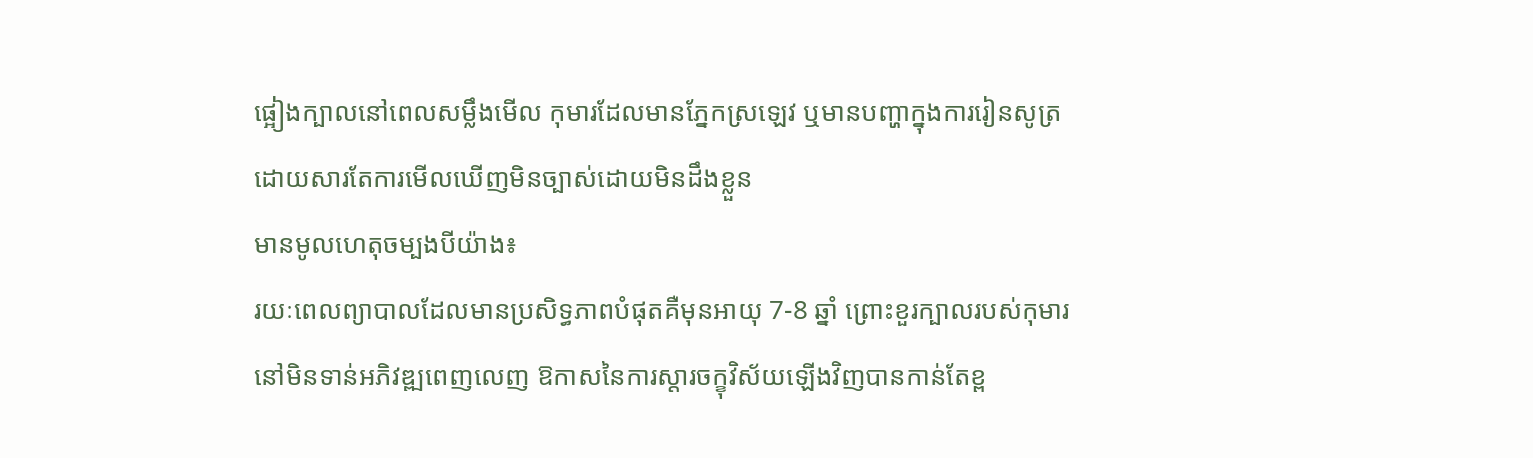ផ្អៀងក្បាលនៅពេលសម្លឹងមើល កុមារដែលមានភ្នែកស្រឡេវ ឬមានបញ្ហាក្នុងការរៀនសូត្រដោយសារតែការមើលឃើញមិនច្បាស់ដោយមិនដឹងខ្លួន
មានមូលហេតុចម្បងបីយ៉ាង៖
រយៈពេលព្យាបាលដែលមានប្រសិទ្ធភាពបំផុតគឺមុនអាយុ 7-8 ឆ្នាំ ព្រោះខួរក្បាលរបស់កុមារនៅមិនទាន់អភិវឌ្ឍពេញលេញ ឱកាសនៃការស្តារចក្ខុវិស័យឡើងវិញបានកាន់តែខ្ព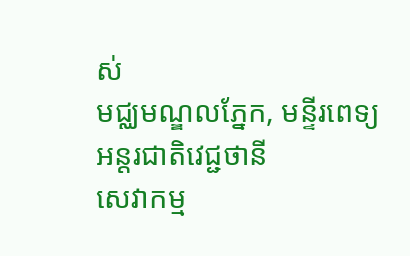ស់
មជ្ឈមណ្ឌលភ្នែក, មន្ទីរពេទ្យអន្ដរជាតិវេជ្ជថានី
សេវាកម្ម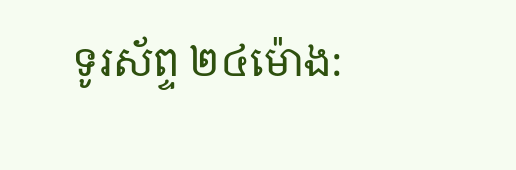ទូរស័ព្ទ ២៤ម៉ោង: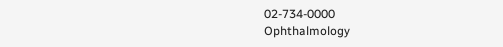02-734-0000
Ophthalmology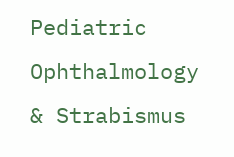Pediatric Ophthalmology & Strabismus